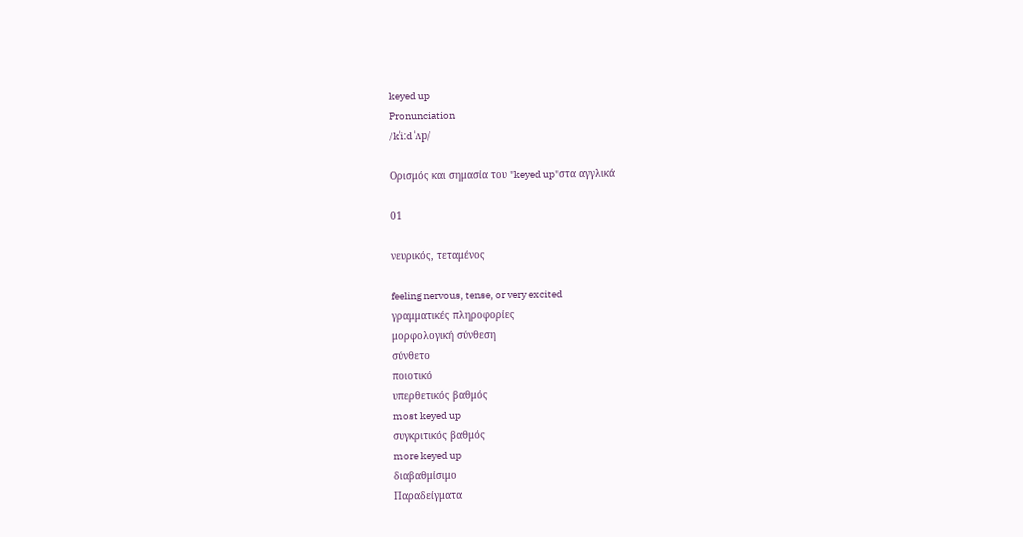keyed up
Pronunciation
/kˈiːd ˈʌp/

Ορισμός και σημασία του "keyed up"στα αγγλικά

01

νευρικός, τεταμένος

feeling nervous, tense, or very excited
γραμματικές πληροφορίες
μορφολογική σύνθεση
σύνθετο
ποιοτικό
υπερθετικός βαθμός
most keyed up
συγκριτικός βαθμός
more keyed up
διαβαθμίσιμο
Παραδείγματα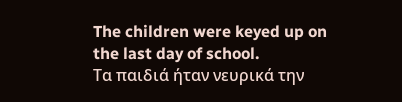The children were keyed up on the last day of school.
Τα παιδιά ήταν νευρικά την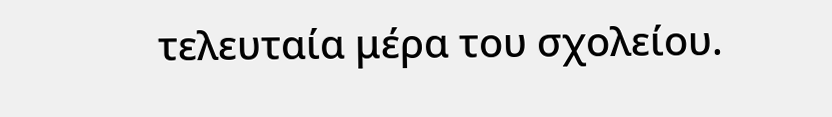τελευταία μέρα του σχολείου.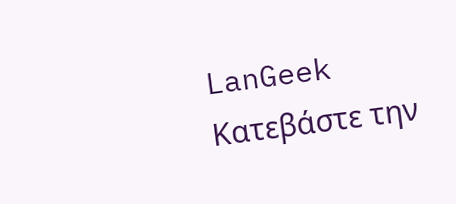LanGeek
Κατεβάστε την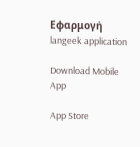Εφαρμογή
langeek application

Download Mobile App

App Store